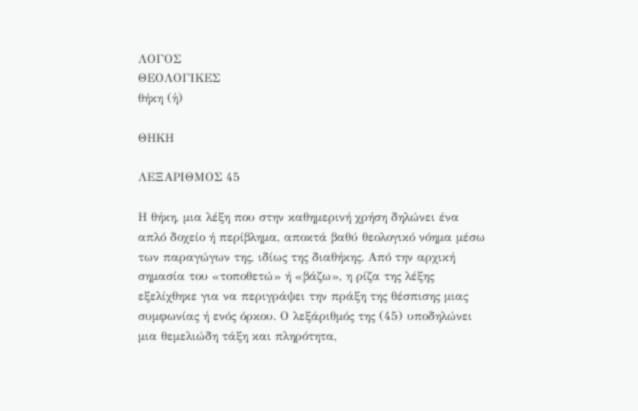ΛΟΓΟΣ
ΘΕΟΛΟΓΙΚΕΣ
θήκη (ἡ)

ΘΗΚΗ

ΛΕΞΑΡΙΘΜΟΣ 45

Η θήκη, μια λέξη που στην καθημερινή χρήση δηλώνει ένα απλό δοχείο ή περίβλημα, αποκτά βαθύ θεολογικό νόημα μέσω των παραγώγων της, ιδίως της διαθήκης. Από την αρχική σημασία του «τοποθετώ» ή «βάζω», η ρίζα της λέξης εξελίχθηκε για να περιγράψει την πράξη της θέσπισης μιας συμφωνίας ή ενός όρκου. Ο λεξάριθμός της (45) υποδηλώνει μια θεμελιώδη τάξη και πληρότητα,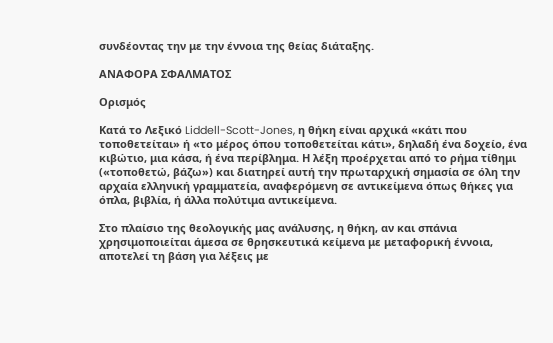συνδέοντας την με την έννοια της θείας διάταξης.

ΑΝΑΦΟΡΑ ΣΦΑΛΜΑΤΟΣ

Ορισμός

Κατά το Λεξικό Liddell-Scott-Jones, η θήκη είναι αρχικά «κάτι που τοποθετείται» ή «το μέρος όπου τοποθετείται κάτι», δηλαδή ένα δοχείο, ένα κιβώτιο, μια κάσα, ή ένα περίβλημα. Η λέξη προέρχεται από το ρήμα τίθημι («τοποθετώ, βάζω») και διατηρεί αυτή την πρωταρχική σημασία σε όλη την αρχαία ελληνική γραμματεία, αναφερόμενη σε αντικείμενα όπως θήκες για όπλα, βιβλία, ή άλλα πολύτιμα αντικείμενα.

Στο πλαίσιο της θεολογικής μας ανάλυσης, η θήκη, αν και σπάνια χρησιμοποιείται άμεσα σε θρησκευτικά κείμενα με μεταφορική έννοια, αποτελεί τη βάση για λέξεις με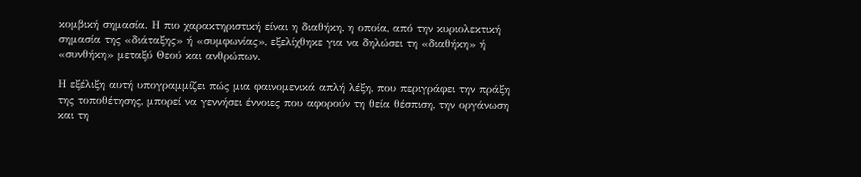κομβική σημασία. Η πιο χαρακτηριστική είναι η διαθήκη, η οποία, από την κυριολεκτική σημασία της «διάταξης» ή «συμφωνίας», εξελίχθηκε για να δηλώσει τη «διαθήκη» ή «συνθήκη» μεταξύ Θεού και ανθρώπων.

Η εξέλιξη αυτή υπογραμμίζει πώς μια φαινομενικά απλή λέξη, που περιγράφει την πράξη της τοποθέτησης, μπορεί να γεννήσει έννοιες που αφορούν τη θεία θέσπιση, την οργάνωση και τη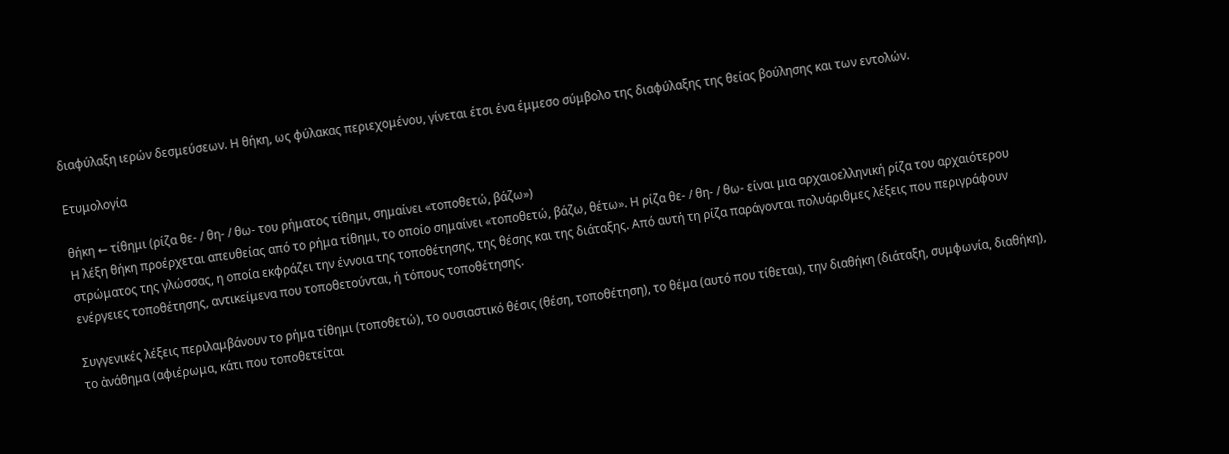διαφύλαξη ιερών δεσμεύσεων. Η θήκη, ως φύλακας περιεχομένου, γίνεται έτσι ένα έμμεσο σύμβολο της διαφύλαξης της θείας βούλησης και των εντολών.

Ετυμολογία

θήκη ← τίθημι (ρίζα θε- / θη- / θω- του ρήματος τίθημι, σημαίνει «τοποθετώ, βάζω»)
Η λέξη θήκη προέρχεται απευθείας από το ρήμα τίθημι, το οποίο σημαίνει «τοποθετώ, βάζω, θέτω». Η ρίζα θε- / θη- / θω- είναι μια αρχαιοελληνική ρίζα του αρχαιότερου στρώματος της γλώσσας, η οποία εκφράζει την έννοια της τοποθέτησης, της θέσης και της διάταξης. Από αυτή τη ρίζα παράγονται πολυάριθμες λέξεις που περιγράφουν ενέργειες τοποθέτησης, αντικείμενα που τοποθετούνται, ή τόπους τοποθέτησης.

Συγγενικές λέξεις περιλαμβάνουν το ρήμα τίθημι (τοποθετώ), το ουσιαστικό θέσις (θέση, τοποθέτηση), το θέμα (αυτό που τίθεται), την διαθήκη (διάταξη, συμφωνία, διαθήκη), το ἀνάθημα (αφιέρωμα, κάτι που τοποθετείται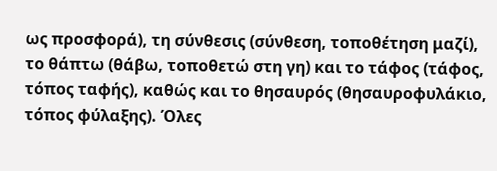ως προσφορά), τη σύνθεσις (σύνθεση, τοποθέτηση μαζί), το θάπτω (θάβω, τοποθετώ στη γη) και το τάφος (τάφος, τόπος ταφής), καθώς και το θησαυρός (θησαυροφυλάκιο, τόπος φύλαξης). Όλες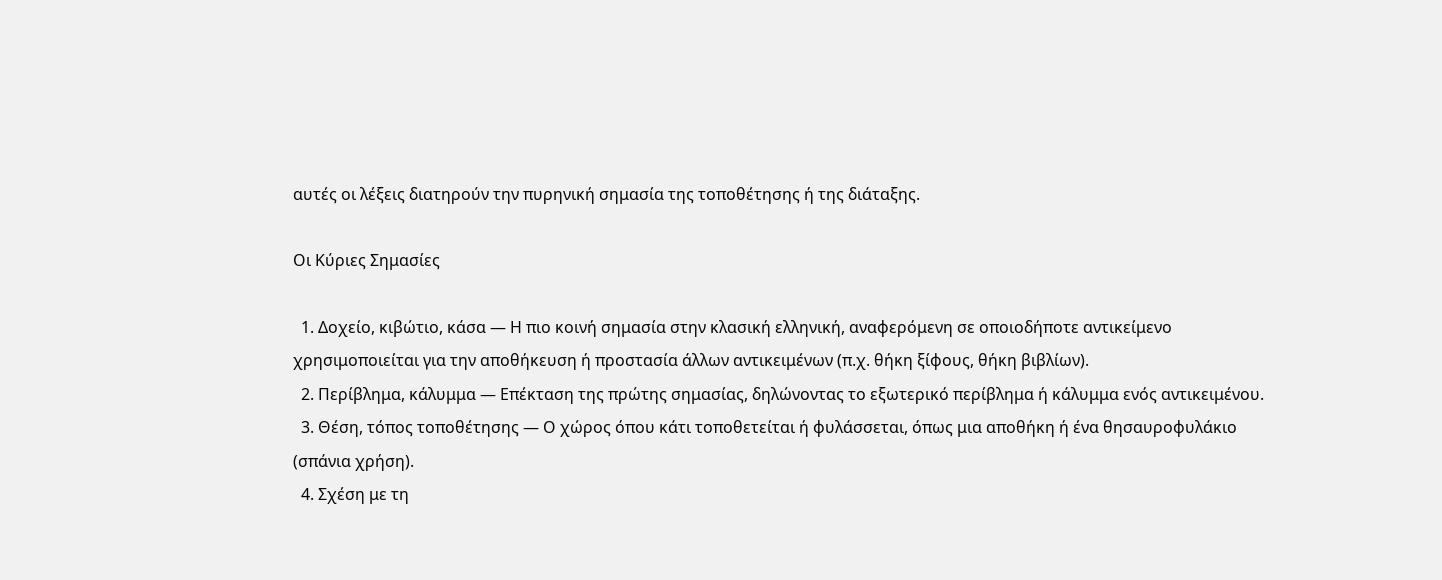αυτές οι λέξεις διατηρούν την πυρηνική σημασία της τοποθέτησης ή της διάταξης.

Οι Κύριες Σημασίες

  1. Δοχείο, κιβώτιο, κάσα — Η πιο κοινή σημασία στην κλασική ελληνική, αναφερόμενη σε οποιοδήποτε αντικείμενο χρησιμοποιείται για την αποθήκευση ή προστασία άλλων αντικειμένων (π.χ. θήκη ξίφους, θήκη βιβλίων).
  2. Περίβλημα, κάλυμμα — Επέκταση της πρώτης σημασίας, δηλώνοντας το εξωτερικό περίβλημα ή κάλυμμα ενός αντικειμένου.
  3. Θέση, τόπος τοποθέτησης — Ο χώρος όπου κάτι τοποθετείται ή φυλάσσεται, όπως μια αποθήκη ή ένα θησαυροφυλάκιο (σπάνια χρήση).
  4. Σχέση με τη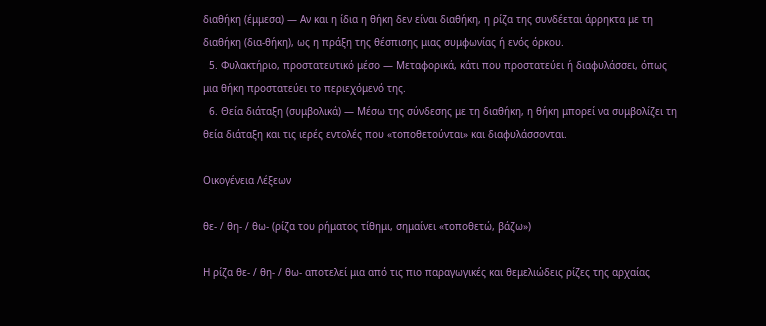διαθήκη (έμμεσα) — Αν και η ίδια η θήκη δεν είναι διαθήκη, η ρίζα της συνδέεται άρρηκτα με τη διαθήκη (δια-θήκη), ως η πράξη της θέσπισης μιας συμφωνίας ή ενός όρκου.
  5. Φυλακτήριο, προστατευτικό μέσο — Μεταφορικά, κάτι που προστατεύει ή διαφυλάσσει, όπως μια θήκη προστατεύει το περιεχόμενό της.
  6. Θεία διάταξη (συμβολικά) — Μέσω της σύνδεσης με τη διαθήκη, η θήκη μπορεί να συμβολίζει τη θεία διάταξη και τις ιερές εντολές που «τοποθετούνται» και διαφυλάσσονται.

Οικογένεια Λέξεων

θε- / θη- / θω- (ρίζα του ρήματος τίθημι, σημαίνει «τοποθετώ, βάζω»)

Η ρίζα θε- / θη- / θω- αποτελεί μια από τις πιο παραγωγικές και θεμελιώδεις ρίζες της αρχαίας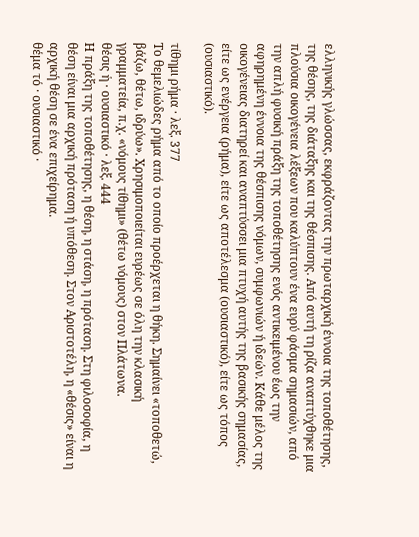ελληνικής γλώσσας, εκφράζοντας την πρωταρχική έννοια της τοποθέτησης, της θέσης, της διάταξης και της θέσπισης. Από αυτή τη ρίζα αναπτύχθηκε μια πλούσια οικογένεια λέξεων που καλύπτουν ένα ευρύ φάσμα σημασιών, από την απλή φυσική πράξη της τοποθέτησης ενός αντικειμένου έως την αφηρημένη έννοια της θέσπισης νόμων, συμφωνιών ή ιδεών. Κάθε μέλος της οικογένειας διατηρεί και αναπτύσσει μια πτυχή αυτής της βασικής σημασίας, είτε ως ενέργεια (ρήμα), είτε ως αποτέλεσμα (ουσιαστικό), είτε ως τόπος (ουσιαστικό).

τίθημι ρήμα · λεξ. 377
Το θεμελιώδες ρήμα από το οποίο προέρχεται η θήκη. Σημαίνει «τοποθετώ, βάζω, θέτω, ιδρύω». Χρησιμοποιείται ευρέως σε όλη την κλασική γραμματεία, π.χ. «νόμους τίθημι» (θέτω νόμους) στον Πλάτωνα.
θέσις ἡ · ουσιαστικό · λεξ. 444
Η πράξη της τοποθέτησης, η θέση, η στάση, η πρόταση. Στη φιλοσοφία, η θέση είναι μια αρχική πρόταση ή υπόθεση. Στον Αριστοτέλη, η «θέσις» είναι η αρχική θέση σε ένα επιχείρημα.
θέμα τό · ουσιαστικό ·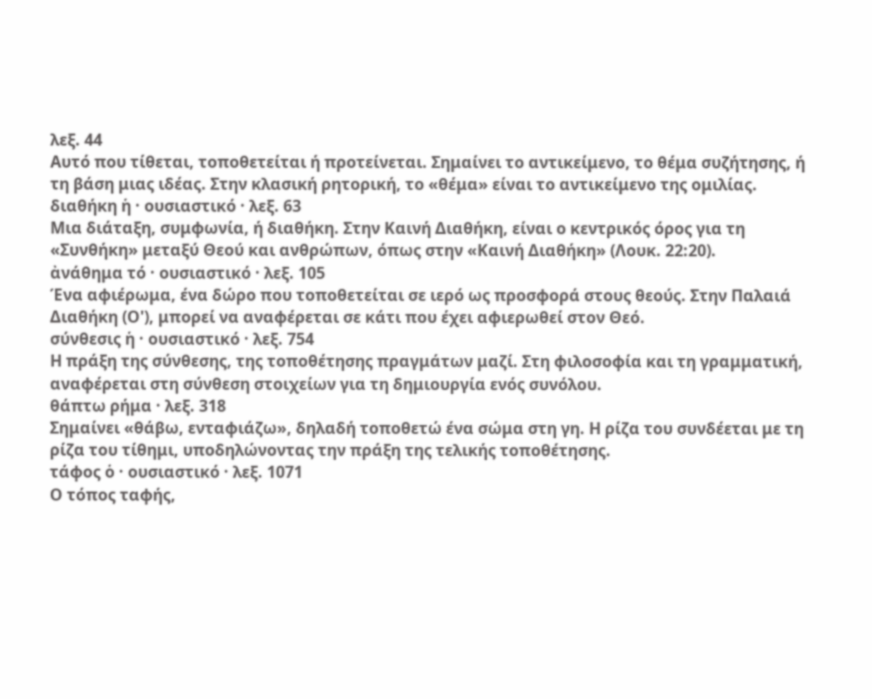λεξ. 44
Αυτό που τίθεται, τοποθετείται ή προτείνεται. Σημαίνει το αντικείμενο, το θέμα συζήτησης, ή τη βάση μιας ιδέας. Στην κλασική ρητορική, το «θέμα» είναι το αντικείμενο της ομιλίας.
διαθήκη ἡ · ουσιαστικό · λεξ. 63
Μια διάταξη, συμφωνία, ή διαθήκη. Στην Καινή Διαθήκη, είναι ο κεντρικός όρος για τη «Συνθήκη» μεταξύ Θεού και ανθρώπων, όπως στην «Καινή Διαθήκη» (Λουκ. 22:20).
ἀνάθημα τό · ουσιαστικό · λεξ. 105
Ένα αφιέρωμα, ένα δώρο που τοποθετείται σε ιερό ως προσφορά στους θεούς. Στην Παλαιά Διαθήκη (Ο'), μπορεί να αναφέρεται σε κάτι που έχει αφιερωθεί στον Θεό.
σύνθεσις ἡ · ουσιαστικό · λεξ. 754
Η πράξη της σύνθεσης, της τοποθέτησης πραγμάτων μαζί. Στη φιλοσοφία και τη γραμματική, αναφέρεται στη σύνθεση στοιχείων για τη δημιουργία ενός συνόλου.
θάπτω ρήμα · λεξ. 318
Σημαίνει «θάβω, ενταφιάζω», δηλαδή τοποθετώ ένα σώμα στη γη. Η ρίζα του συνδέεται με τη ρίζα του τίθημι, υποδηλώνοντας την πράξη της τελικής τοποθέτησης.
τάφος ὁ · ουσιαστικό · λεξ. 1071
Ο τόπος ταφής,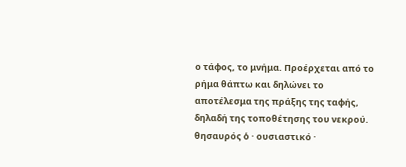ο τάφος, το μνήμα. Προέρχεται από το ρήμα θάπτω και δηλώνει το αποτέλεσμα της πράξης της ταφής, δηλαδή της τοποθέτησης του νεκρού.
θησαυρός ὁ · ουσιαστικό ·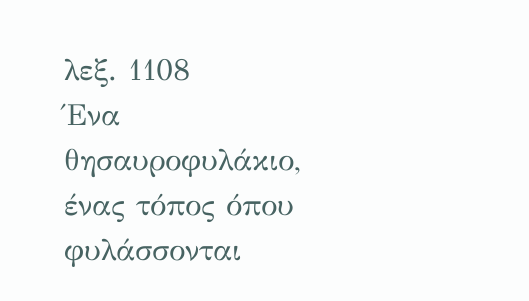λεξ. 1108
Ένα θησαυροφυλάκιο, ένας τόπος όπου φυλάσσονται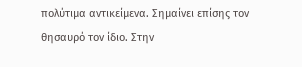πολύτιμα αντικείμενα. Σημαίνει επίσης τον θησαυρό τον ίδιο. Στην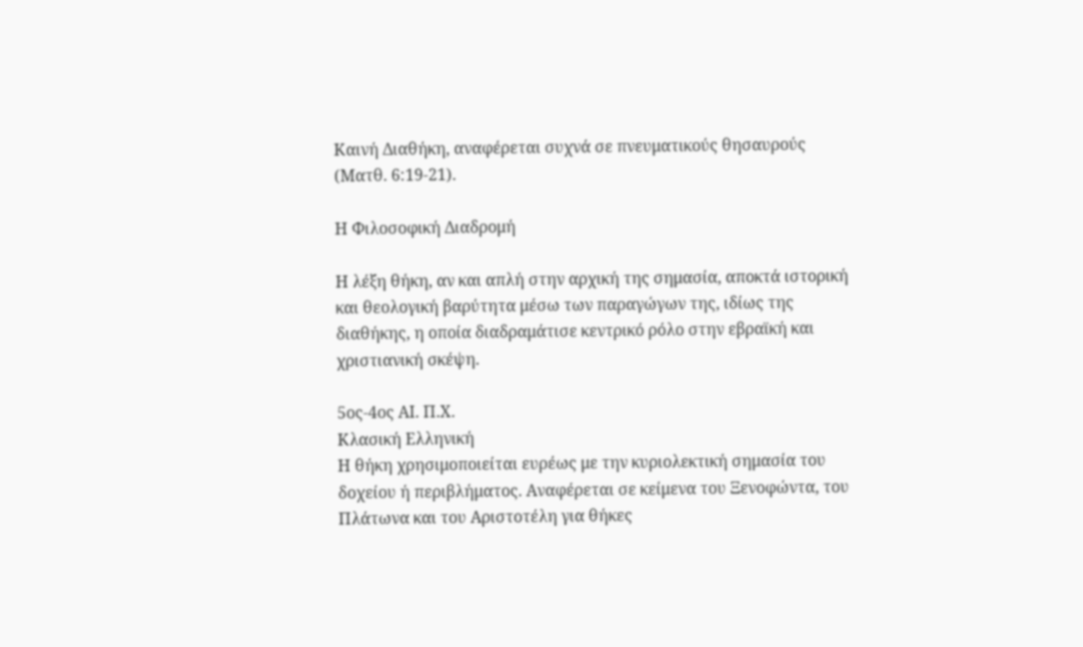Καινή Διαθήκη, αναφέρεται συχνά σε πνευματικούς θησαυρούς (Ματθ. 6:19-21).

Η Φιλοσοφική Διαδρομή

Η λέξη θήκη, αν και απλή στην αρχική της σημασία, αποκτά ιστορική και θεολογική βαρύτητα μέσω των παραγώγων της, ιδίως της διαθήκης, η οποία διαδραμάτισε κεντρικό ρόλο στην εβραϊκή και χριστιανική σκέψη.

5ος-4ος ΑΙ. Π.Χ.
Κλασική Ελληνική
Η θήκη χρησιμοποιείται ευρέως με την κυριολεκτική σημασία του δοχείου ή περιβλήματος. Αναφέρεται σε κείμενα του Ξενοφώντα, του Πλάτωνα και του Αριστοτέλη για θήκες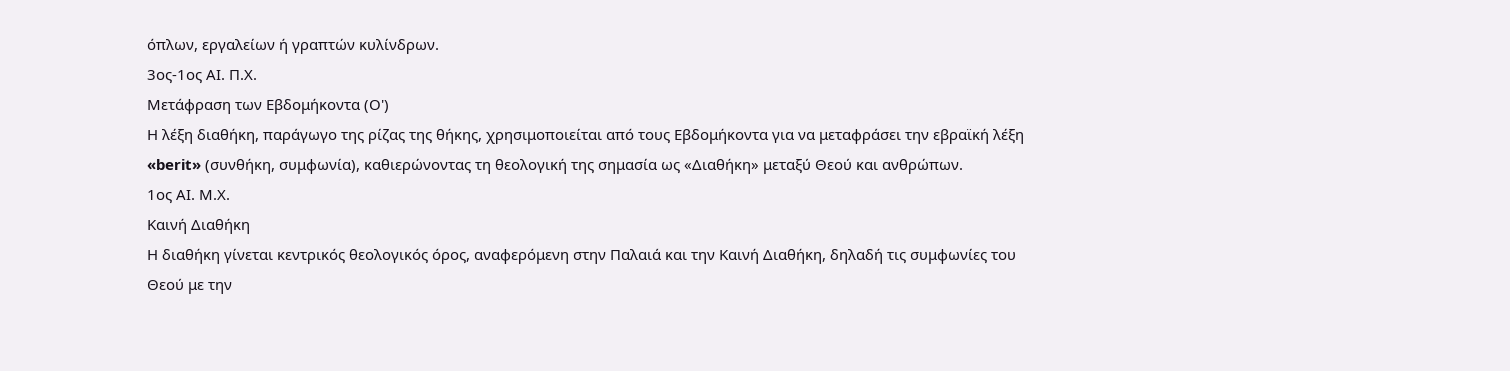όπλων, εργαλείων ή γραπτών κυλίνδρων.
3ος-1ος ΑΙ. Π.Χ.
Μετάφραση των Εβδομήκοντα (Ο')
Η λέξη διαθήκη, παράγωγο της ρίζας της θήκης, χρησιμοποιείται από τους Εβδομήκοντα για να μεταφράσει την εβραϊκή λέξη «berit» (συνθήκη, συμφωνία), καθιερώνοντας τη θεολογική της σημασία ως «Διαθήκη» μεταξύ Θεού και ανθρώπων.
1ος ΑΙ. Μ.Χ.
Καινή Διαθήκη
Η διαθήκη γίνεται κεντρικός θεολογικός όρος, αναφερόμενη στην Παλαιά και την Καινή Διαθήκη, δηλαδή τις συμφωνίες του Θεού με την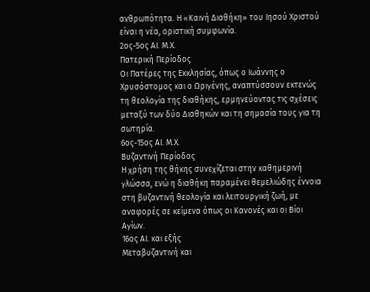ανθρωπότητα. Η «Καινή Διαθήκη» του Ιησού Χριστού είναι η νέα, οριστική συμφωνία.
2ος-5ος ΑΙ. Μ.Χ.
Πατερική Περίοδος
Οι Πατέρες της Εκκλησίας, όπως ο Ιωάννης ο Χρυσόστομος και ο Ωριγένης, αναπτύσσουν εκτενώς τη θεολογία της διαθήκης, ερμηνεύοντας τις σχέσεις μεταξύ των δύο Διαθηκών και τη σημασία τους για τη σωτηρία.
6ος-15ος ΑΙ. Μ.Χ.
Βυζαντινή Περίοδος
Η χρήση της θήκης συνεχίζεται στην καθημερινή γλώσσα, ενώ η διαθήκη παραμένει θεμελιώδης έννοια στη βυζαντινή θεολογία και λειτουργική ζωή, με αναφορές σε κείμενα όπως οι Κανονές και οι Βίοι Αγίων.
16ος ΑΙ. και εξής
Μεταβυζαντινή και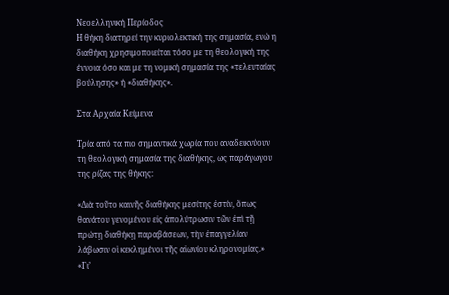Νεοελληνική Περίοδος
Η θήκη διατηρεί την κυριολεκτική της σημασία, ενώ η διαθήκη χρησιμοποιείται τόσο με τη θεολογική της έννοια όσο και με τη νομική σημασία της «τελευταίας βούλησης» ή «διαθήκης».

Στα Αρχαία Κείμενα

Τρία από τα πιο σημαντικά χωρία που αναδεικνύουν τη θεολογική σημασία της διαθήκης, ως παράγωγου της ρίζας της θήκης:

«Διὰ τοῦτο καινῆς διαθήκης μεσίτης ἐστίν, ὅπως θανάτου γενομένου εἰς ἀπολύτρωσιν τῶν ἐπὶ τῇ πρώτῃ διαθήκῃ παραβάσεων, τὴν ἐπαγγελίαν λάβωσιν οἱ κεκλημένοι τῆς αἰωνίου κληρονομίας.»
«Γι’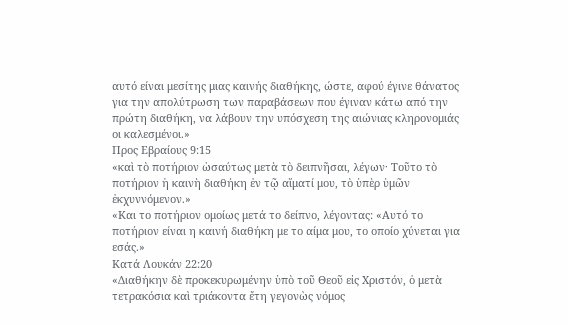αυτό είναι μεσίτης μιας καινής διαθήκης, ώστε, αφού έγινε θάνατος για την απολύτρωση των παραβάσεων που έγιναν κάτω από την πρώτη διαθήκη, να λάβουν την υπόσχεση της αιώνιας κληρονομιάς οι καλεσμένοι.»
Προς Εβραίους 9:15
«καὶ τὸ ποτήριον ὡσαύτως μετὰ τὸ δειπνῆσαι, λέγων· Τοῦτο τὸ ποτήριον ἡ καινὴ διαθήκη ἐν τῷ αἵματί μου, τὸ ὑπὲρ ὑμῶν ἐκχυννόμενον.»
«Και το ποτήριον ομοίως μετά το δείπνο, λέγοντας: «Αυτό το ποτήριον είναι η καινή διαθήκη με το αίμα μου, το οποίο χύνεται για εσάς.»
Κατά Λουκάν 22:20
«Διαθήκην δὲ προκεκυρωμένην ὑπὸ τοῦ Θεοῦ εἰς Χριστόν, ὁ μετὰ τετρακόσια καὶ τριάκοντα ἔτη γεγονὼς νόμος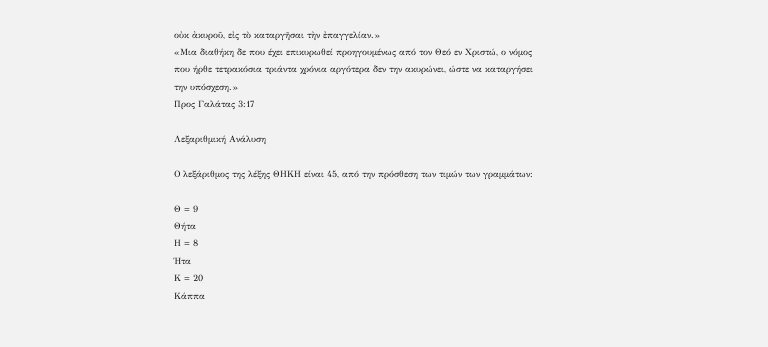οὐκ ἀκυροῦ, εἰς τὸ καταργῆσαι τὴν ἐπαγγελίαν.»
«Μια διαθήκη δε που έχει επικυρωθεί προηγουμένως από τον Θεό εν Χριστώ, ο νόμος που ήρθε τετρακόσια τριάντα χρόνια αργότερα δεν την ακυρώνει, ώστε να καταργήσει την υπόσχεση.»
Προς Γαλάτας 3:17

Λεξαριθμική Ανάλυση

Ο λεξάριθμος της λέξης ΘΗΚΗ είναι 45, από την πρόσθεση των τιμών των γραμμάτων:

Θ = 9
Θήτα
Η = 8
Ήτα
Κ = 20
Κάππα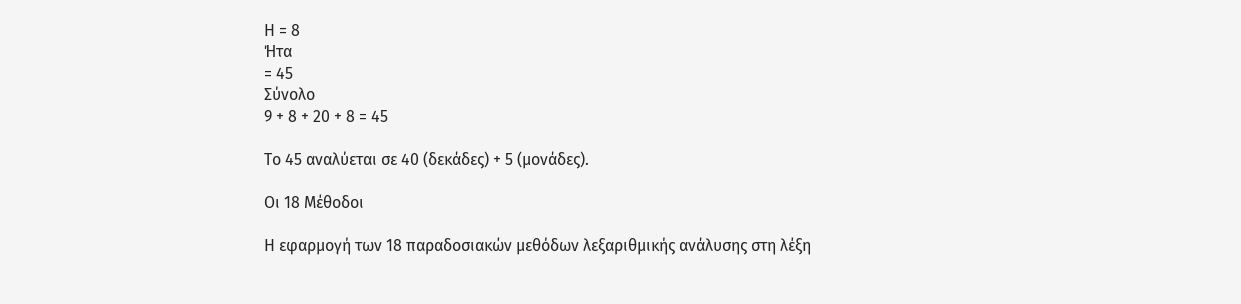Η = 8
Ήτα
= 45
Σύνολο
9 + 8 + 20 + 8 = 45

Το 45 αναλύεται σε 40 (δεκάδες) + 5 (μονάδες).

Οι 18 Μέθοδοι

Η εφαρμογή των 18 παραδοσιακών μεθόδων λεξαριθμικής ανάλυσης στη λέξη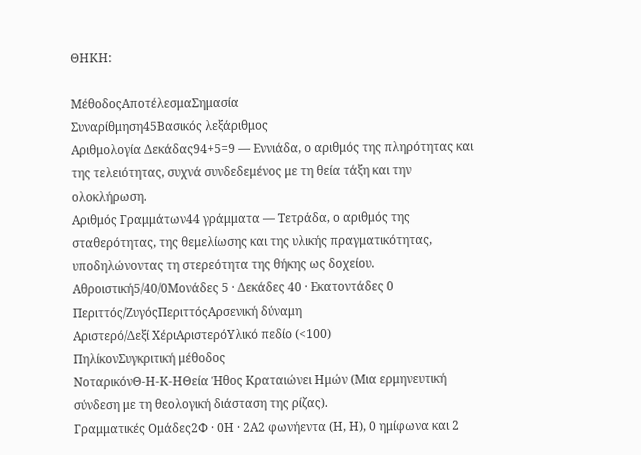ΘΗΚΗ:

ΜέθοδοςΑποτέλεσμαΣημασία
Συναρίθμηση45Βασικός λεξάριθμος
Αριθμολογία Δεκάδας94+5=9 — Εννιάδα, ο αριθμός της πληρότητας και της τελειότητας, συχνά συνδεδεμένος με τη θεία τάξη και την ολοκλήρωση.
Αριθμός Γραμμάτων44 γράμματα — Τετράδα, ο αριθμός της σταθερότητας, της θεμελίωσης και της υλικής πραγματικότητας, υποδηλώνοντας τη στερεότητα της θήκης ως δοχείου.
Αθροιστική5/40/0Μονάδες 5 · Δεκάδες 40 · Εκατοντάδες 0
Περιττός/ΖυγόςΠεριττόςΑρσενική δύναμη
Αριστερό/Δεξί ΧέριΑριστερόΥλικό πεδίο (<100)
ΠηλίκονΣυγκριτική μέθοδος
ΝοταρικόνΘ-Η-Κ-ΗΘεία Ήθος Κραταιώνει Ημών (Μια ερμηνευτική σύνδεση με τη θεολογική διάσταση της ρίζας).
Γραμματικές Ομάδες2Φ · 0Η · 2Α2 φωνήεντα (Η, Η), 0 ημίφωνα και 2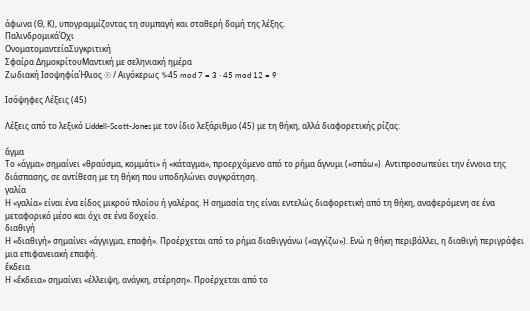άφωνα (Θ, Κ), υπογραμμίζοντας τη συμπαγή και σταθερή δομή της λέξης.
ΠαλινδρομικάΌχι
ΟνοματομαντείαΣυγκριτική
Σφαίρα ΔημοκρίτουΜαντική με σεληνιακή ημέρα
Ζωδιακή ΙσοψηφίαΉλιος ☉ / Αιγόκερως ♑45 mod 7 = 3 · 45 mod 12 = 9

Ισόψηφες Λέξεις (45)

Λέξεις από το λεξικό Liddell-Scott-Jones με τον ίδιο λεξάριθμο (45) με τη θήκη, αλλά διαφορετικής ρίζας:

ἄγμα
Το «άγμα» σημαίνει «θραύσμα, κομμάτι» ή «κάταγμα», προερχόμενο από το ρήμα ἄγνυμι («σπάω»). Αντιπροσωπεύει την έννοια της διάσπασης, σε αντίθεση με τη θήκη που υποδηλώνει συγκράτηση.
γαλία
Η «γαλία» είναι ένα είδος μικρού πλοίου ή γαλέρας. Η σημασία της είναι εντελώς διαφορετική από τη θήκη, αναφερόμενη σε ένα μεταφορικό μέσο και όχι σε ένα δοχείο.
διαθιγή
Η «διαθιγή» σημαίνει «άγγιγμα, επαφή». Προέρχεται από το ρήμα διαθιγγάνω («αγγίζω»). Ενώ η θήκη περιβάλλει, η διαθιγή περιγράφει μια επιφανειακή επαφή.
ἔκδεια
Η «ἔκδεια» σημαίνει «έλλειψη, ανάγκη, στέρηση». Προέρχεται από το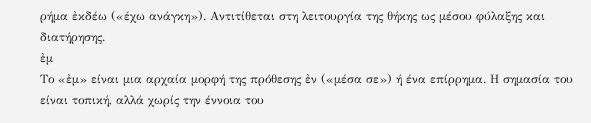ρήμα ἐκδέω («έχω ανάγκη»). Αντιτίθεται στη λειτουργία της θήκης ως μέσου φύλαξης και διατήρησης.
ἐμ
Το «ἐμ» είναι μια αρχαία μορφή της πρόθεσης ἐν («μέσα σε») ή ένα επίρρημα. Η σημασία του είναι τοπική, αλλά χωρίς την έννοια του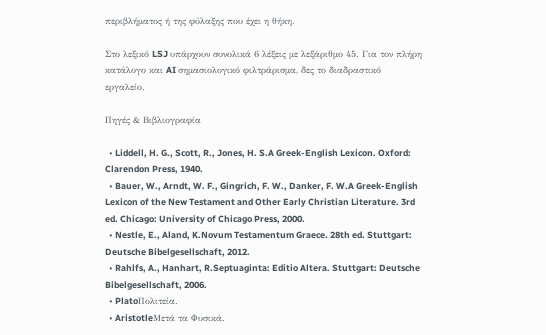περιβλήματος ή της φύλαξης που έχει η θήκη.

Στο λεξικό LSJ υπάρχουν συνολικά 6 λέξεις με λεξάριθμο 45. Για τον πλήρη κατάλογο και AI σημασιολογικό φιλτράρισμα, δες το διαδραστικό εργαλείο.

Πηγές & Βιβλιογραφία

  • Liddell, H. G., Scott, R., Jones, H. S.A Greek-English Lexicon. Oxford: Clarendon Press, 1940.
  • Bauer, W., Arndt, W. F., Gingrich, F. W., Danker, F. W.A Greek-English Lexicon of the New Testament and Other Early Christian Literature. 3rd ed. Chicago: University of Chicago Press, 2000.
  • Nestle, E., Aland, K.Novum Testamentum Graece. 28th ed. Stuttgart: Deutsche Bibelgesellschaft, 2012.
  • Rahlfs, A., Hanhart, R.Septuaginta: Editio Altera. Stuttgart: Deutsche Bibelgesellschaft, 2006.
  • PlatoΠολιτεία.
  • AristotleΜετά τα Φυσικά.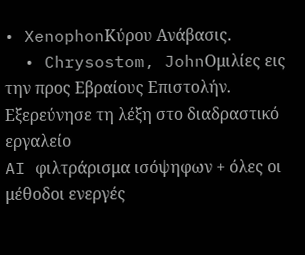• XenophonΚύρου Ανάβασις.
  • Chrysostom, JohnΟμιλίες εις την προς Εβραίους Επιστολήν.
Εξερεύνησε τη λέξη στο διαδραστικό εργαλείο
AI φιλτράρισμα ισόψηφων + όλες οι μέθοδοι ενεργές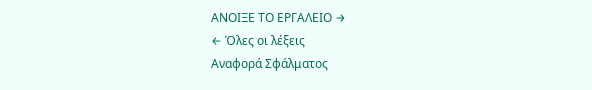ΑΝΟΙΞΕ ΤΟ ΕΡΓΑΛΕΙΟ →
← Όλες οι λέξεις
Αναφορά Σφάλματος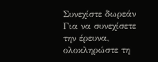Συνεχίστε δωρεάν
Για να συνεχίσετε την έρευνα, ολοκληρώστε τη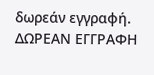δωρεάν εγγραφή.
ΔΩΡΕΑΝ ΕΓΓΡΑΦΗ